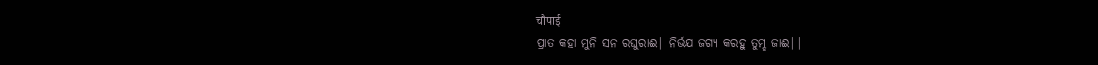चौपाई
ପ୍ରାତ କହା ମୁନି ସନ ରଘୁରାଈ| ନିର୍ଭଯ ଜଗ୍ଯ କରହୁ ତୁମ୍ହ ଜାଈ||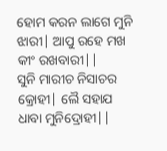ହୋମ କରନ ଲାଗେ ମୁନି ଝାରୀ| ଆପୁ ରହେ ମଖ କୀଂ ରଖବାରୀ||
ସୁନି ମାରୀଚ ନିସାଚର କ୍ରୋହୀ| ଲୈ ସହାଯ ଧାବା ମୁନିଦ୍ରୋହୀ||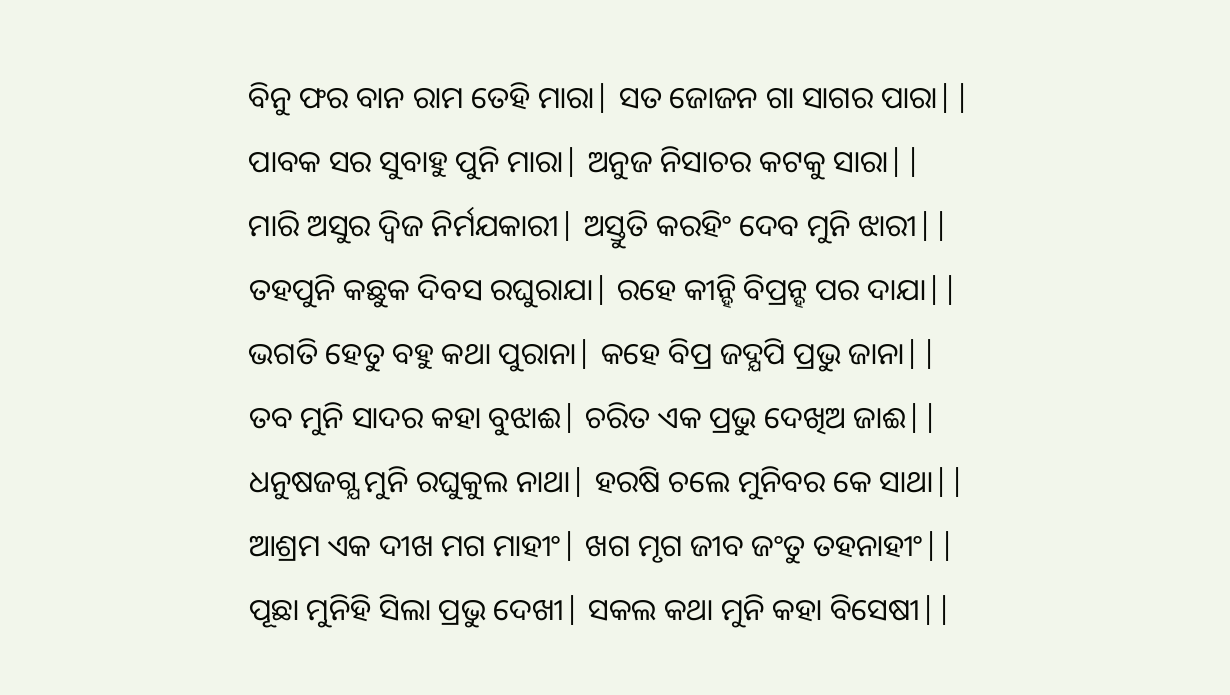ବିନୁ ଫର ବାନ ରାମ ତେହି ମାରା| ସତ ଜୋଜନ ଗା ସାଗର ପାରା||
ପାବକ ସର ସୁବାହୁ ପୁନି ମାରା| ଅନୁଜ ନିସାଚର କଟକୁ ସାରା||
ମାରି ଅସୁର ଦ୍ବିଜ ନିର୍ମଯକାରୀ| ଅସ୍ତୁତି କରହିଂ ଦେବ ମୁନି ଝାରୀ||
ତହପୁନି କଛୁକ ଦିବସ ରଘୁରାଯା| ରହେ କୀନ୍ହି ବିପ୍ରନ୍ହ ପର ଦାଯା||
ଭଗତି ହେତୁ ବହୁ କଥା ପୁରାନା| କହେ ବିପ୍ର ଜଦ୍ଯପି ପ୍ରଭୁ ଜାନା||
ତବ ମୁନି ସାଦର କହା ବୁଝାଈ| ଚରିତ ଏକ ପ୍ରଭୁ ଦେଖିଅ ଜାଈ||
ଧନୁଷଜଗ୍ଯ ମୁନି ରଘୁକୁଲ ନାଥା| ହରଷି ଚଲେ ମୁନିବର କେ ସାଥା||
ଆଶ୍ରମ ଏକ ଦୀଖ ମଗ ମାହୀଂ| ଖଗ ମୃଗ ଜୀବ ଜଂତୁ ତହନାହୀଂ||
ପୂଛା ମୁନିହି ସିଲା ପ୍ରଭୁ ଦେଖୀ| ସକଲ କଥା ମୁନି କହା ବିସେଷୀ||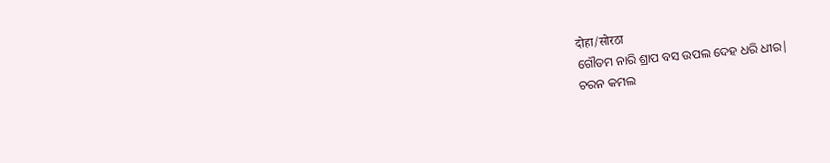दोहा/सोरठा
ଗୌତମ ନାରି ଶ୍ରାପ ବସ ଉପଲ ଦେହ ଧରି ଧୀର|
ଚରନ କମଲ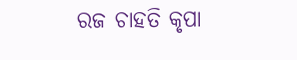ରଜ ଚାହତି କୃପା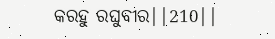କରହୁ ରଘୁବୀର||210||